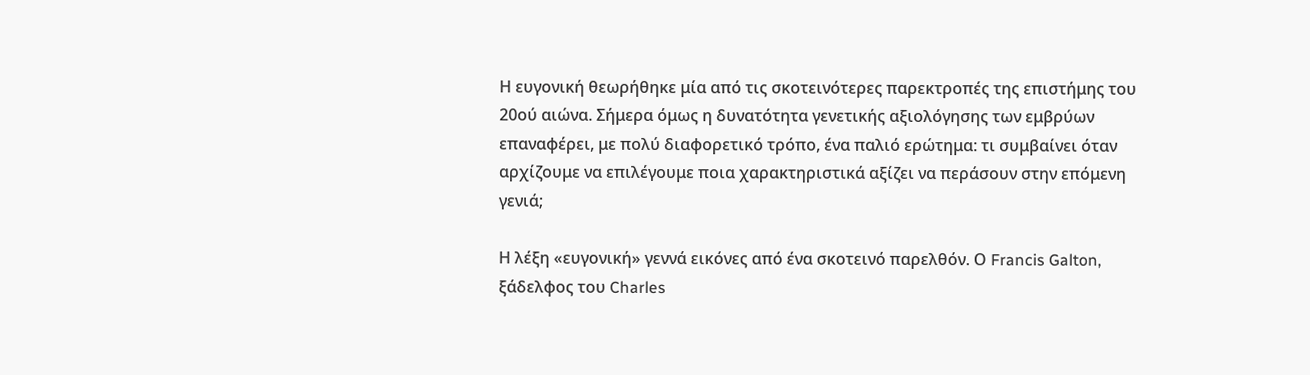Η ευγονική θεωρήθηκε μία από τις σκοτεινότερες παρεκτροπές της επιστήμης του 20ού αιώνα. Σήμερα όμως η δυνατότητα γενετικής αξιολόγησης των εμβρύων επαναφέρει, με πολύ διαφορετικό τρόπο, ένα παλιό ερώτημα: τι συμβαίνει όταν αρχίζουμε να επιλέγουμε ποια χαρακτηριστικά αξίζει να περάσουν στην επόμενη γενιά;

Η λέξη «ευγονική» γεννά εικόνες από ένα σκοτεινό παρελθόν. Ο Francis Galton, ξάδελφος του Charles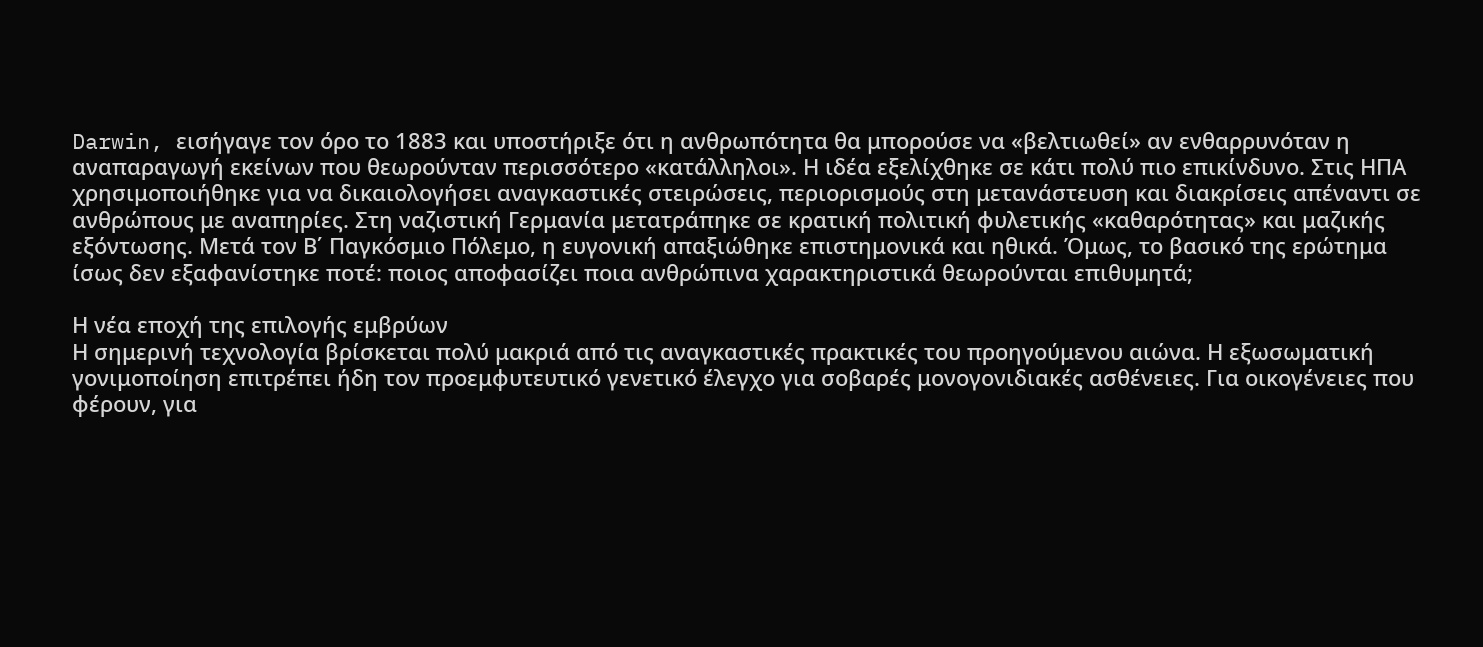Darwin, εισήγαγε τον όρο το 1883 και υποστήριξε ότι η ανθρωπότητα θα μπορούσε να «βελτιωθεί» αν ενθαρρυνόταν η αναπαραγωγή εκείνων που θεωρούνταν περισσότερο «κατάλληλοι». Η ιδέα εξελίχθηκε σε κάτι πολύ πιο επικίνδυνο. Στις ΗΠΑ χρησιμοποιήθηκε για να δικαιολογήσει αναγκαστικές στειρώσεις, περιορισμούς στη μετανάστευση και διακρίσεις απέναντι σε ανθρώπους με αναπηρίες. Στη ναζιστική Γερμανία μετατράπηκε σε κρατική πολιτική φυλετικής «καθαρότητας» και μαζικής εξόντωσης. Μετά τον Β΄ Παγκόσμιο Πόλεμο, η ευγονική απαξιώθηκε επιστημονικά και ηθικά. Όμως, το βασικό της ερώτημα ίσως δεν εξαφανίστηκε ποτέ: ποιος αποφασίζει ποια ανθρώπινα χαρακτηριστικά θεωρούνται επιθυμητά;

Η νέα εποχή της επιλογής εμβρύων
Η σημερινή τεχνολογία βρίσκεται πολύ μακριά από τις αναγκαστικές πρακτικές του προηγούμενου αιώνα. Η εξωσωματική γονιμοποίηση επιτρέπει ήδη τον προεμφυτευτικό γενετικό έλεγχο για σοβαρές μονογονιδιακές ασθένειες. Για οικογένειες που φέρουν, για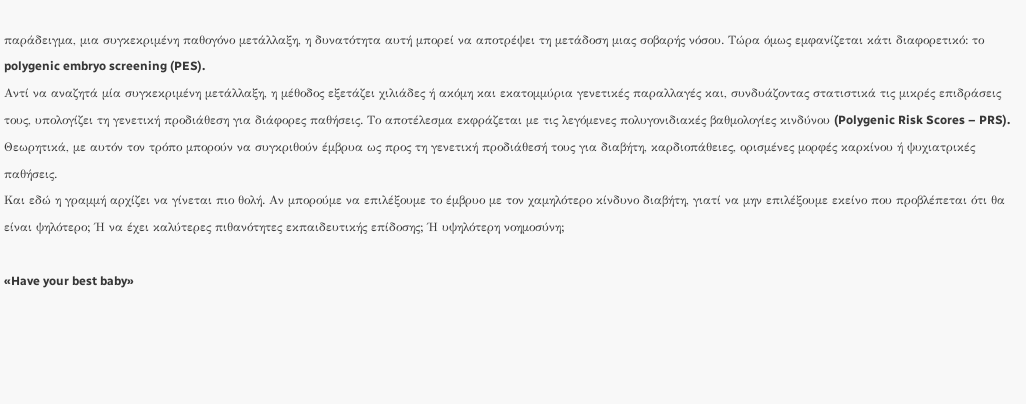παράδειγμα, μια συγκεκριμένη παθογόνο μετάλλαξη, η δυνατότητα αυτή μπορεί να αποτρέψει τη μετάδοση μιας σοβαρής νόσου. Τώρα όμως εμφανίζεται κάτι διαφορετικό: το polygenic embryo screening (PES).
Αντί να αναζητά μία συγκεκριμένη μετάλλαξη, η μέθοδος εξετάζει χιλιάδες ή ακόμη και εκατομμύρια γενετικές παραλλαγές και, συνδυάζοντας στατιστικά τις μικρές επιδράσεις τους, υπολογίζει τη γενετική προδιάθεση για διάφορες παθήσεις. Το αποτέλεσμα εκφράζεται με τις λεγόμενες πολυγονιδιακές βαθμολογίες κινδύνου (Polygenic Risk Scores – PRS). Θεωρητικά, με αυτόν τον τρόπο μπορούν να συγκριθούν έμβρυα ως προς τη γενετική προδιάθεσή τους για διαβήτη, καρδιοπάθειες, ορισμένες μορφές καρκίνου ή ψυχιατρικές παθήσεις.
Και εδώ η γραμμή αρχίζει να γίνεται πιο θολή. Αν μπορούμε να επιλέξουμε το έμβρυο με τον χαμηλότερο κίνδυνο διαβήτη, γιατί να μην επιλέξουμε εκείνο που προβλέπεται ότι θα είναι ψηλότερο; Ή να έχει καλύτερες πιθανότητες εκπαιδευτικής επίδοσης; Ή υψηλότερη νοημοσύνη;

«Have your best baby»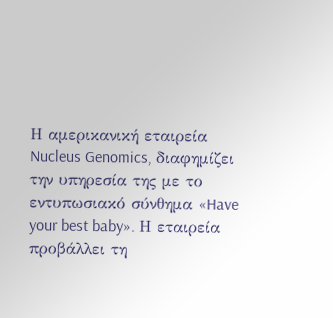Η αμερικανική εταιρεία Nucleus Genomics, διαφημίζει την υπηρεσία της με το εντυπωσιακό σύνθημα «Have your best baby». Η εταιρεία προβάλλει τη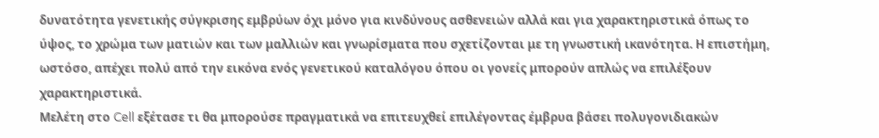δυνατότητα γενετικής σύγκρισης εμβρύων όχι μόνο για κινδύνους ασθενειών αλλά και για χαρακτηριστικά όπως το ύψος, το χρώμα των ματιών και των μαλλιών και γνωρίσματα που σχετίζονται με τη γνωστική ικανότητα. Η επιστήμη, ωστόσο, απέχει πολύ από την εικόνα ενός γενετικού καταλόγου όπου οι γονείς μπορούν απλώς να επιλέξουν χαρακτηριστικά.
Μελέτη στο Cell εξέτασε τι θα μπορούσε πραγματικά να επιτευχθεί επιλέγοντας έμβρυα βάσει πολυγονιδιακών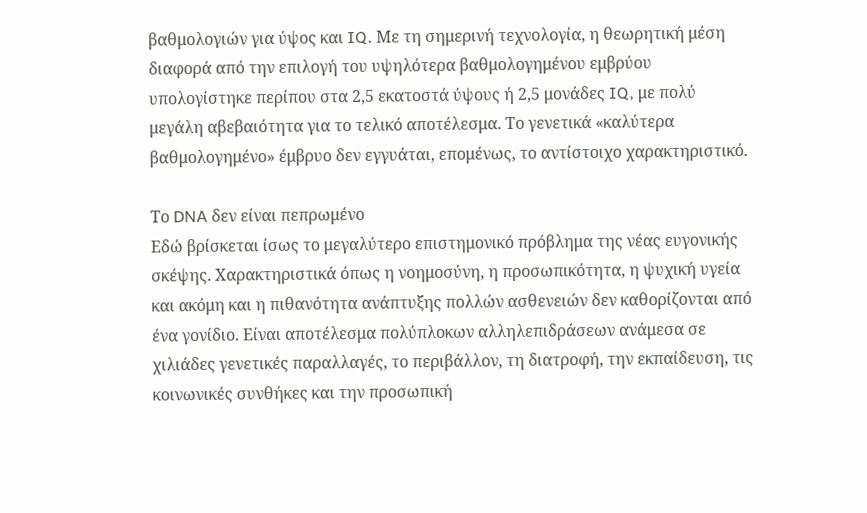βαθμολογιών για ύψος και IQ. Με τη σημερινή τεχνολογία, η θεωρητική μέση διαφορά από την επιλογή του υψηλότερα βαθμολογημένου εμβρύου υπολογίστηκε περίπου στα 2,5 εκατοστά ύψους ή 2,5 μονάδες IQ, με πολύ μεγάλη αβεβαιότητα για το τελικό αποτέλεσμα. Το γενετικά «καλύτερα βαθμολογημένο» έμβρυο δεν εγγυάται, επομένως, το αντίστοιχο χαρακτηριστικό.

Το DNA δεν είναι πεπρωμένο
Εδώ βρίσκεται ίσως το μεγαλύτερο επιστημονικό πρόβλημα της νέας ευγονικής σκέψης. Χαρακτηριστικά όπως η νοημοσύνη, η προσωπικότητα, η ψυχική υγεία και ακόμη και η πιθανότητα ανάπτυξης πολλών ασθενειών δεν καθορίζονται από ένα γονίδιο. Είναι αποτέλεσμα πολύπλοκων αλληλεπιδράσεων ανάμεσα σε χιλιάδες γενετικές παραλλαγές, το περιβάλλον, τη διατροφή, την εκπαίδευση, τις κοινωνικές συνθήκες και την προσωπική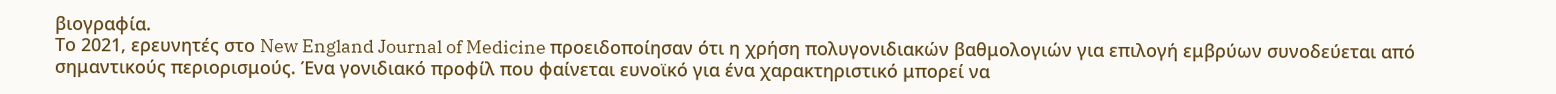βιογραφία.
Το 2021, ερευνητές στο New England Journal of Medicine προειδοποίησαν ότι η χρήση πολυγονιδιακών βαθμολογιών για επιλογή εμβρύων συνοδεύεται από σημαντικούς περιορισμούς. Ένα γονιδιακό προφίλ που φαίνεται ευνοϊκό για ένα χαρακτηριστικό μπορεί να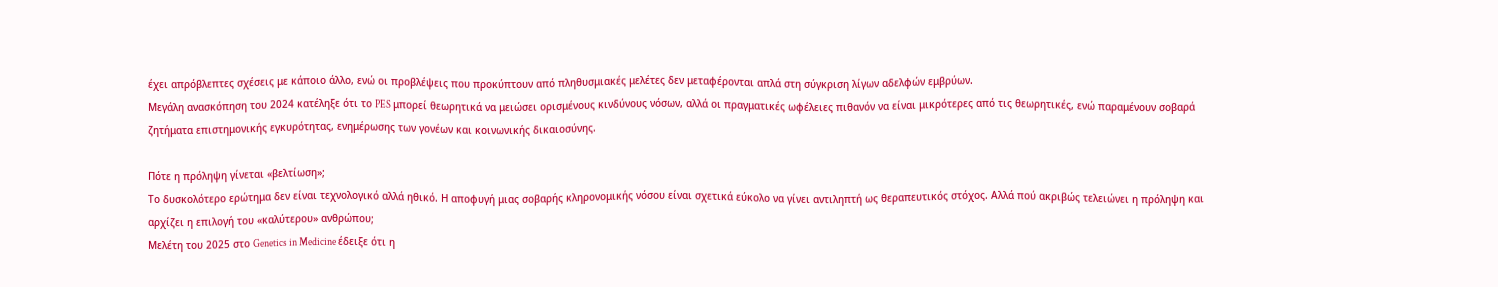έχει απρόβλεπτες σχέσεις με κάποιο άλλο, ενώ οι προβλέψεις που προκύπτουν από πληθυσμιακές μελέτες δεν μεταφέρονται απλά στη σύγκριση λίγων αδελφών εμβρύων.
Μεγάλη ανασκόπηση του 2024 κατέληξε ότι το PES μπορεί θεωρητικά να μειώσει ορισμένους κινδύνους νόσων, αλλά οι πραγματικές ωφέλειες πιθανόν να είναι μικρότερες από τις θεωρητικές, ενώ παραμένουν σοβαρά ζητήματα επιστημονικής εγκυρότητας, ενημέρωσης των γονέων και κοινωνικής δικαιοσύνης.

Πότε η πρόληψη γίνεται «βελτίωση»;
Το δυσκολότερο ερώτημα δεν είναι τεχνολογικό αλλά ηθικό. Η αποφυγή μιας σοβαρής κληρονομικής νόσου είναι σχετικά εύκολο να γίνει αντιληπτή ως θεραπευτικός στόχος. Αλλά πού ακριβώς τελειώνει η πρόληψη και αρχίζει η επιλογή του «καλύτερου» ανθρώπου;
Μελέτη του 2025 στο Genetics in Medicine έδειξε ότι η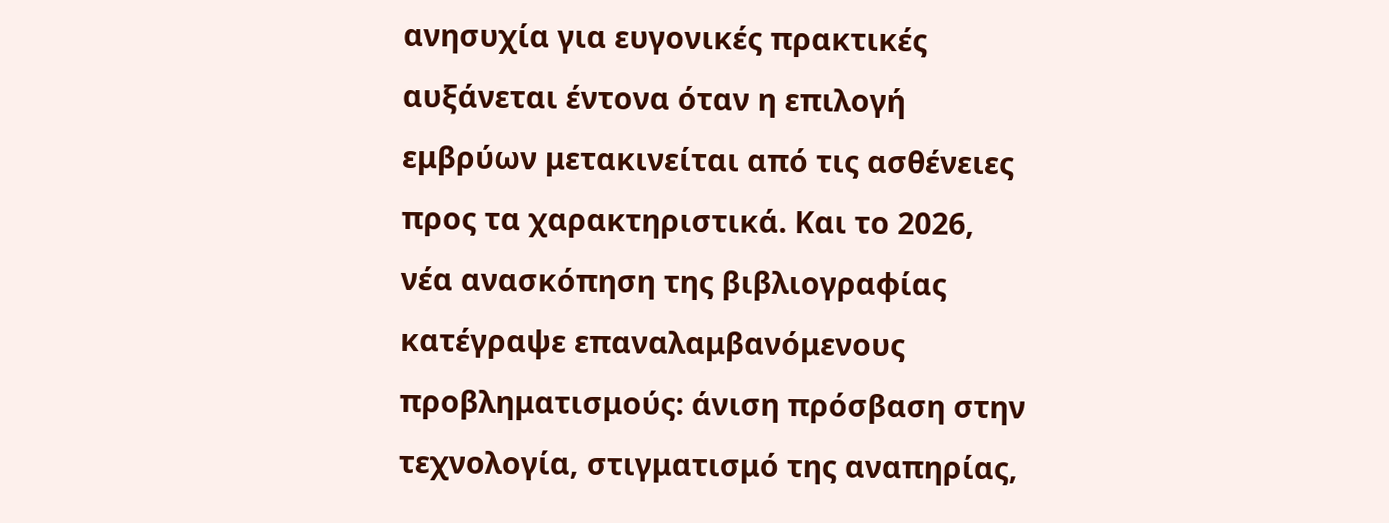ανησυχία για ευγονικές πρακτικές αυξάνεται έντονα όταν η επιλογή εμβρύων μετακινείται από τις ασθένειες προς τα χαρακτηριστικά. Και το 2026, νέα ανασκόπηση της βιβλιογραφίας κατέγραψε επαναλαμβανόμενους προβληματισμούς: άνιση πρόσβαση στην τεχνολογία, στιγματισμό της αναπηρίας,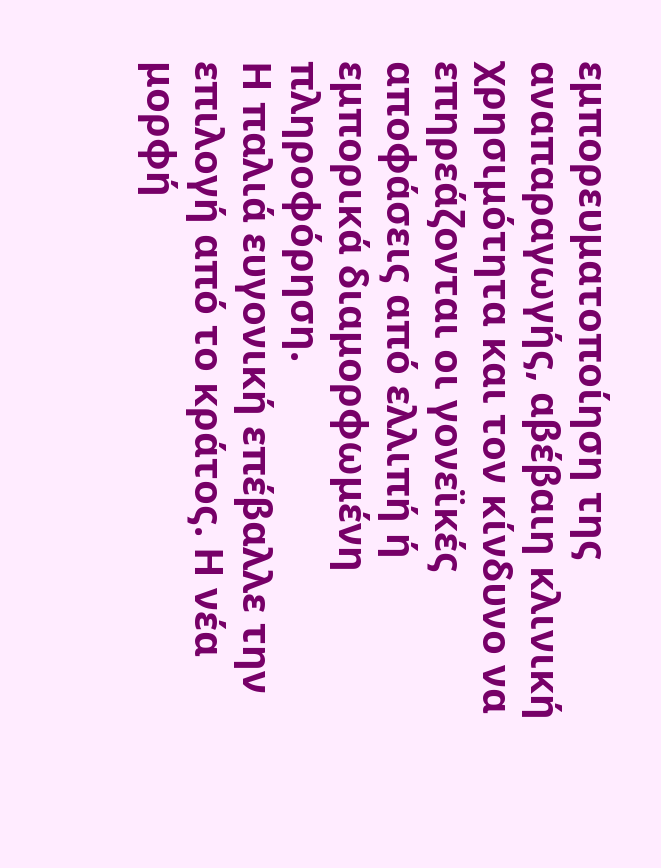εμπορευματοποίηση της αναπαραγωγής, αβέβαιη κλινική χρησιμότητα και τον κίνδυνο να επηρεάζονται οι γονεϊκές αποφάσεις από ελλιπή ή εμπορικά διαμορφωμένη πληροφόρηση.
Η παλιά ευγονική επέβαλλε την επιλογή από το κράτος. Η νέα μορφή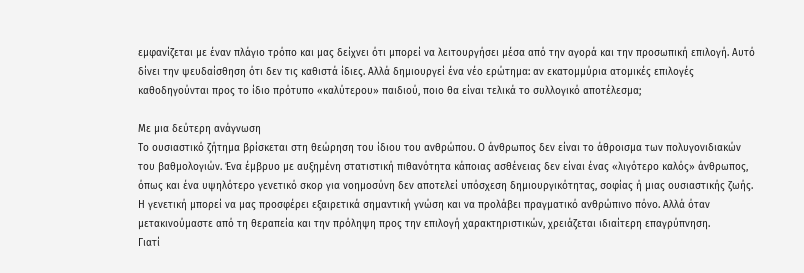εμφανίζεται με έναν πλάγιο τρόπο και μας δείχνει ότι μπορεί να λειτουργήσει μέσα από την αγορά και την προσωπική επιλογή. Αυτό δίνει την ψευδαίσθηση ότι δεν τις καθιστά ίδιες. Αλλά δημιουργεί ένα νέο ερώτημα: αν εκατομμύρια ατομικές επιλογές καθοδηγούνται προς το ίδιο πρότυπο «καλύτερου» παιδιού, ποιο θα είναι τελικά το συλλογικό αποτέλεσμα;

Με μια δεύτερη ανάγνωση
Το ουσιαστικό ζήτημα βρίσκεται στη θεώρηση του ίδιου του ανθρώπου. Ο άνθρωπος δεν είναι το άθροισμα των πολυγονιδιακών του βαθμολογιών. Ένα έμβρυο με αυξημένη στατιστική πιθανότητα κάποιας ασθένειας δεν είναι ένας «λιγότερο καλός» άνθρωπος, όπως και ένα υψηλότερο γενετικό σκορ για νοημοσύνη δεν αποτελεί υπόσχεση δημιουργικότητας, σοφίας ή μιας ουσιαστικής ζωής.
Η γενετική μπορεί να μας προσφέρει εξαιρετικά σημαντική γνώση και να προλάβει πραγματικό ανθρώπινο πόνο. Αλλά όταν μετακινούμαστε από τη θεραπεία και την πρόληψη προς την επιλογή χαρακτηριστικών, χρειάζεται ιδιαίτερη επαγρύπνηση.
Γιατί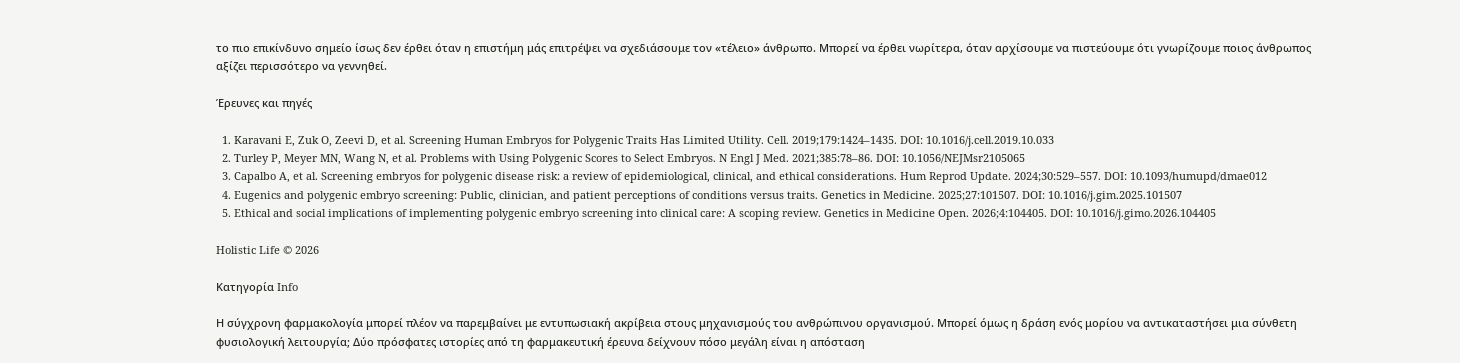το πιο επικίνδυνο σημείο ίσως δεν έρθει όταν η επιστήμη μάς επιτρέψει να σχεδιάσουμε τον «τέλειο» άνθρωπο. Μπορεί να έρθει νωρίτερα, όταν αρχίσουμε να πιστεύουμε ότι γνωρίζουμε ποιος άνθρωπος αξίζει περισσότερο να γεννηθεί.

Έρευνες και πηγές

  1. Karavani E, Zuk O, Zeevi D, et al. Screening Human Embryos for Polygenic Traits Has Limited Utility. Cell. 2019;179:1424–1435. DOI: 10.1016/j.cell.2019.10.033
  2. Turley P, Meyer MN, Wang N, et al. Problems with Using Polygenic Scores to Select Embryos. N Engl J Med. 2021;385:78–86. DOI: 10.1056/NEJMsr2105065
  3. Capalbo A, et al. Screening embryos for polygenic disease risk: a review of epidemiological, clinical, and ethical considerations. Hum Reprod Update. 2024;30:529–557. DOI: 10.1093/humupd/dmae012
  4. Eugenics and polygenic embryo screening: Public, clinician, and patient perceptions of conditions versus traits. Genetics in Medicine. 2025;27:101507. DOI: 10.1016/j.gim.2025.101507
  5. Ethical and social implications of implementing polygenic embryo screening into clinical care: A scoping review. Genetics in Medicine Open. 2026;4:104405. DOI: 10.1016/j.gimo.2026.104405

Holistic Life © 2026

Κατηγορία Info

Η σύγχρονη φαρμακολογία μπορεί πλέον να παρεμβαίνει με εντυπωσιακή ακρίβεια στους μηχανισμούς του ανθρώπινου οργανισμού. Μπορεί όμως η δράση ενός μορίου να αντικαταστήσει μια σύνθετη φυσιολογική λειτουργία; Δύο πρόσφατες ιστορίες από τη φαρμακευτική έρευνα δείχνουν πόσο μεγάλη είναι η απόσταση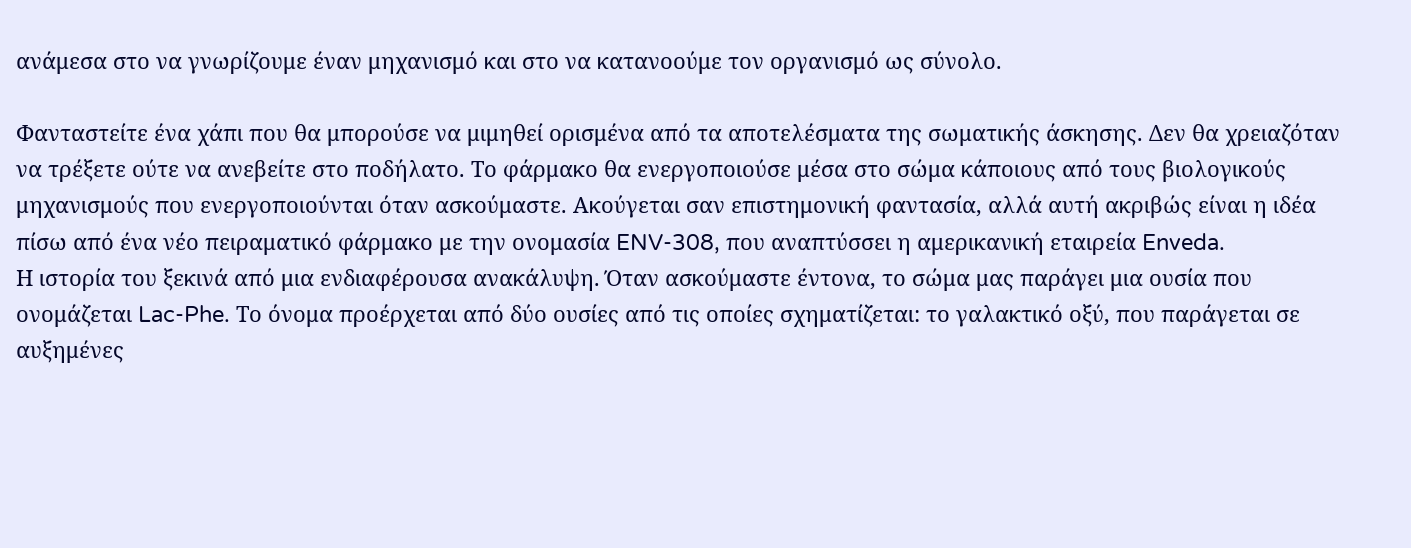ανάμεσα στο να γνωρίζουμε έναν μηχανισμό και στο να κατανοούμε τον οργανισμό ως σύνολο.

Φανταστείτε ένα χάπι που θα μπορούσε να μιμηθεί ορισμένα από τα αποτελέσματα της σωματικής άσκησης. Δεν θα χρειαζόταν να τρέξετε ούτε να ανεβείτε στο ποδήλατο. Το φάρμακο θα ενεργοποιούσε μέσα στο σώμα κάποιους από τους βιολογικούς μηχανισμούς που ενεργοποιούνται όταν ασκούμαστε. Ακούγεται σαν επιστημονική φαντασία, αλλά αυτή ακριβώς είναι η ιδέα πίσω από ένα νέο πειραματικό φάρμακο με την ονομασία ENV-308, που αναπτύσσει η αμερικανική εταιρεία Enveda.
Η ιστορία του ξεκινά από μια ενδιαφέρουσα ανακάλυψη. Όταν ασκούμαστε έντονα, το σώμα μας παράγει μια ουσία που ονομάζεται Lac-Phe. Το όνομα προέρχεται από δύο ουσίες από τις οποίες σχηματίζεται: το γαλακτικό οξύ, που παράγεται σε αυξημένες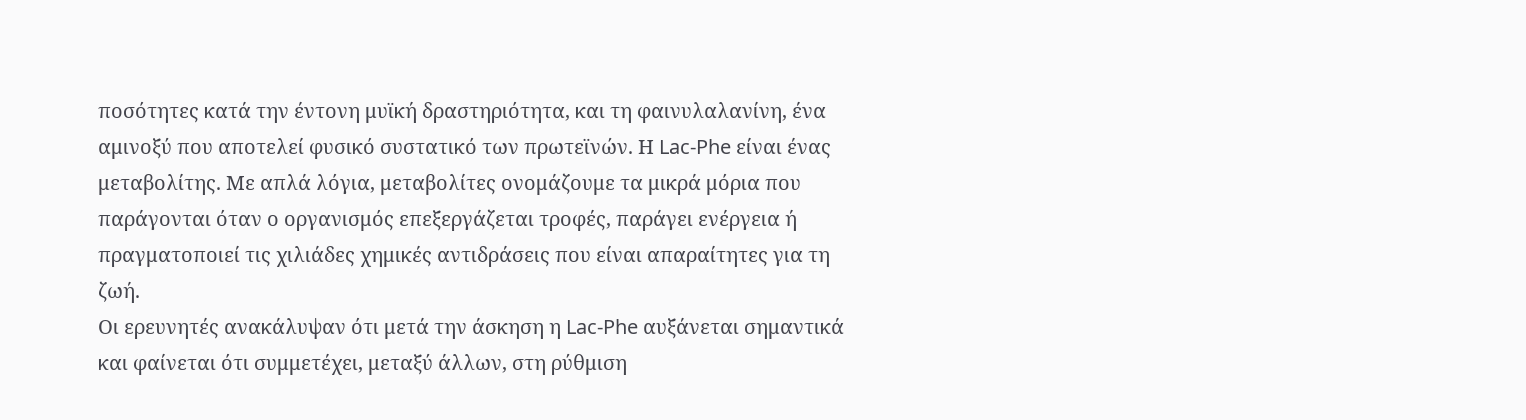ποσότητες κατά την έντονη μυϊκή δραστηριότητα, και τη φαινυλαλανίνη, ένα αμινοξύ που αποτελεί φυσικό συστατικό των πρωτεϊνών. Η Lac-Phe είναι ένας μεταβολίτης. Με απλά λόγια, μεταβολίτες ονομάζουμε τα μικρά μόρια που παράγονται όταν ο οργανισμός επεξεργάζεται τροφές, παράγει ενέργεια ή πραγματοποιεί τις χιλιάδες χημικές αντιδράσεις που είναι απαραίτητες για τη ζωή.
Οι ερευνητές ανακάλυψαν ότι μετά την άσκηση η Lac-Phe αυξάνεται σημαντικά και φαίνεται ότι συμμετέχει, μεταξύ άλλων, στη ρύθμιση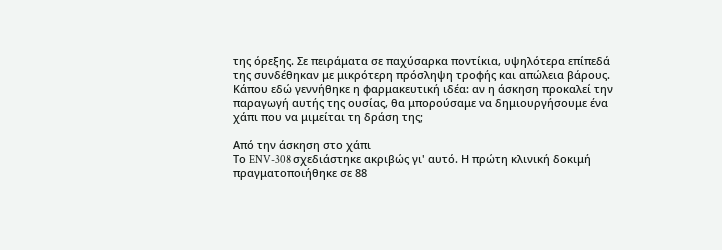της όρεξης. Σε πειράματα σε παχύσαρκα ποντίκια, υψηλότερα επίπεδά της συνδέθηκαν με μικρότερη πρόσληψη τροφής και απώλεια βάρους.
Κάπου εδώ γεννήθηκε η φαρμακευτική ιδέα: αν η άσκηση προκαλεί την παραγωγή αυτής της ουσίας, θα μπορούσαμε να δημιουργήσουμε ένα χάπι που να μιμείται τη δράση της;

Από την άσκηση στο χάπι
Το ENV-308 σχεδιάστηκε ακριβώς γι' αυτό. Η πρώτη κλινική δοκιμή πραγματοποιήθηκε σε 88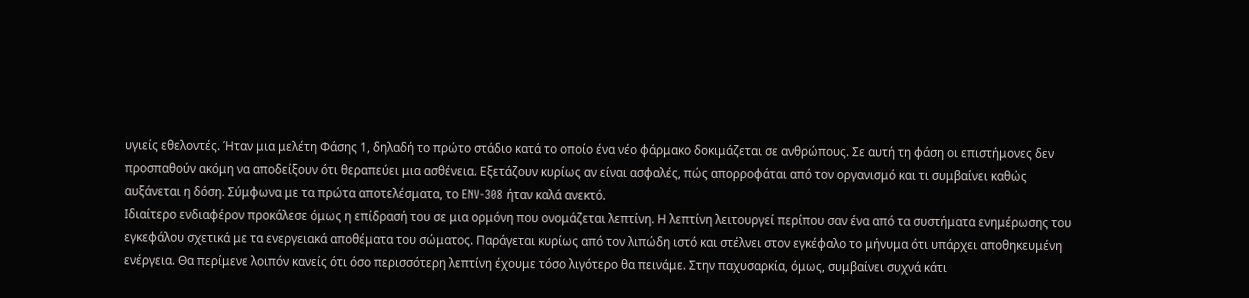υγιείς εθελοντές. Ήταν μια μελέτη Φάσης 1, δηλαδή το πρώτο στάδιο κατά το οποίο ένα νέο φάρμακο δοκιμάζεται σε ανθρώπους. Σε αυτή τη φάση οι επιστήμονες δεν προσπαθούν ακόμη να αποδείξουν ότι θεραπεύει μια ασθένεια. Εξετάζουν κυρίως αν είναι ασφαλές, πώς απορροφάται από τον οργανισμό και τι συμβαίνει καθώς αυξάνεται η δόση. Σύμφωνα με τα πρώτα αποτελέσματα, το ENV-308 ήταν καλά ανεκτό.
Ιδιαίτερο ενδιαφέρον προκάλεσε όμως η επίδρασή του σε μια ορμόνη που ονομάζεται λεπτίνη. Η λεπτίνη λειτουργεί περίπου σαν ένα από τα συστήματα ενημέρωσης του εγκεφάλου σχετικά με τα ενεργειακά αποθέματα του σώματος. Παράγεται κυρίως από τον λιπώδη ιστό και στέλνει στον εγκέφαλο το μήνυμα ότι υπάρχει αποθηκευμένη ενέργεια. Θα περίμενε λοιπόν κανείς ότι όσο περισσότερη λεπτίνη έχουμε τόσο λιγότερο θα πεινάμε. Στην παχυσαρκία, όμως, συμβαίνει συχνά κάτι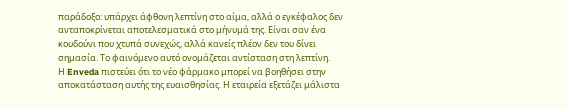παράδοξο: υπάρχει άφθονη λεπτίνη στο αίμα, αλλά ο εγκέφαλος δεν ανταποκρίνεται αποτελεσματικά στο μήνυμά της. Είναι σαν ένα κουδούνι που χτυπά συνεχώς, αλλά κανείς πλέον δεν του δίνει σημασία. Το φαινόμενο αυτό ονομάζεται αντίσταση στη λεπτίνη.
Η Enveda πιστεύει ότι το νέο φάρμακο μπορεί να βοηθήσει στην αποκατάσταση αυτής της ευαισθησίας. Η εταιρεία εξετάζει μάλιστα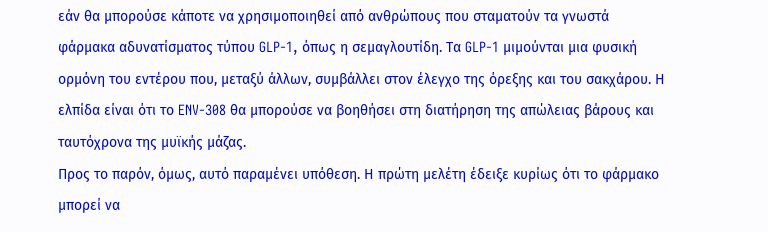εάν θα μπορούσε κάποτε να χρησιμοποιηθεί από ανθρώπους που σταματούν τα γνωστά φάρμακα αδυνατίσματος τύπου GLP-1, όπως η σεμαγλουτίδη. Τα GLP-1 μιμούνται μια φυσική ορμόνη του εντέρου που, μεταξύ άλλων, συμβάλλει στον έλεγχο της όρεξης και του σακχάρου. Η ελπίδα είναι ότι το ENV-308 θα μπορούσε να βοηθήσει στη διατήρηση της απώλειας βάρους και ταυτόχρονα της μυϊκής μάζας.
Προς το παρόν, όμως, αυτό παραμένει υπόθεση. Η πρώτη μελέτη έδειξε κυρίως ότι το φάρμακο μπορεί να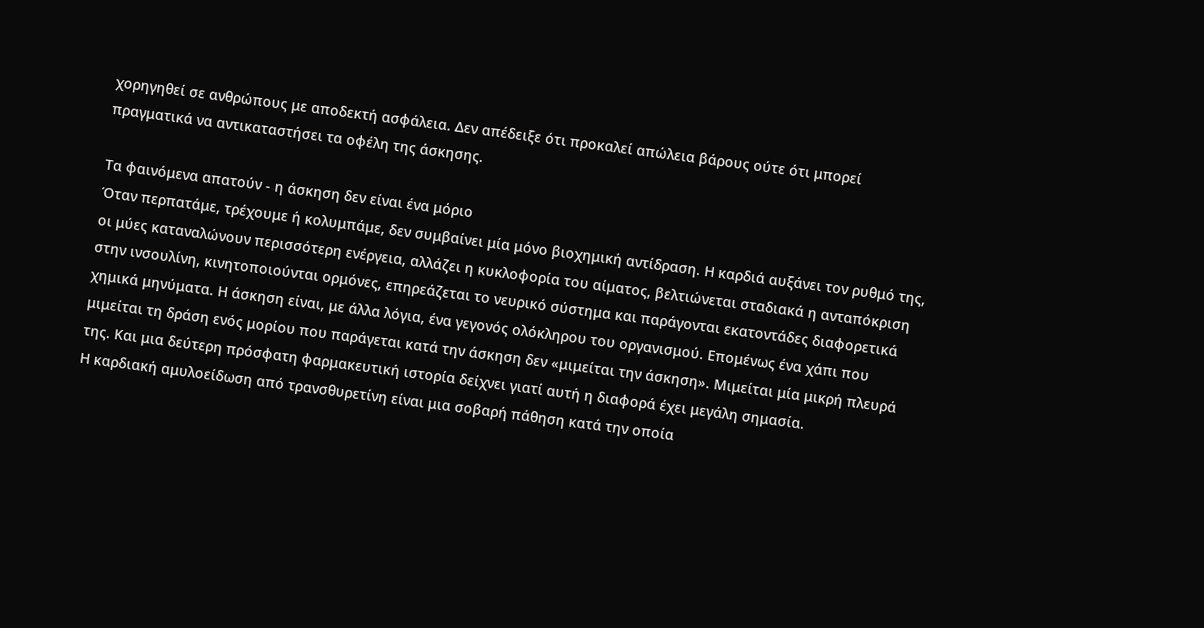χορηγηθεί σε ανθρώπους με αποδεκτή ασφάλεια. Δεν απέδειξε ότι προκαλεί απώλεια βάρους ούτε ότι μπορεί πραγματικά να αντικαταστήσει τα οφέλη της άσκησης.

Τα φαινόμενα απατούν - η άσκηση δεν είναι ένα μόριο
Όταν περπατάμε, τρέχουμε ή κολυμπάμε, δεν συμβαίνει μία μόνο βιοχημική αντίδραση. Η καρδιά αυξάνει τον ρυθμό της, οι μύες καταναλώνουν περισσότερη ενέργεια, αλλάζει η κυκλοφορία του αίματος, βελτιώνεται σταδιακά η ανταπόκριση στην ινσουλίνη, κινητοποιούνται ορμόνες, επηρεάζεται το νευρικό σύστημα και παράγονται εκατοντάδες διαφορετικά χημικά μηνύματα. Η άσκηση είναι, με άλλα λόγια, ένα γεγονός ολόκληρου του οργανισμού. Επομένως ένα χάπι που μιμείται τη δράση ενός μορίου που παράγεται κατά την άσκηση δεν «μιμείται την άσκηση». Μιμείται μία μικρή πλευρά της. Και μια δεύτερη πρόσφατη φαρμακευτική ιστορία δείχνει γιατί αυτή η διαφορά έχει μεγάλη σημασία.
Η καρδιακή αμυλοείδωση από τρανσθυρετίνη είναι μια σοβαρή πάθηση κατά την οποία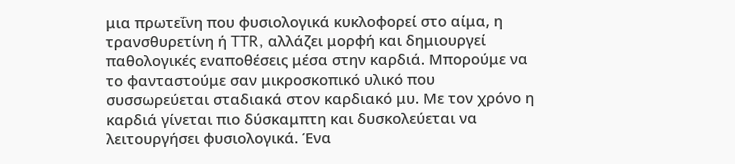μια πρωτεΐνη που φυσιολογικά κυκλοφορεί στο αίμα, η τρανσθυρετίνη ή TTR, αλλάζει μορφή και δημιουργεί παθολογικές εναποθέσεις μέσα στην καρδιά. Μπορούμε να το φανταστούμε σαν μικροσκοπικό υλικό που συσσωρεύεται σταδιακά στον καρδιακό μυ. Με τον χρόνο η καρδιά γίνεται πιο δύσκαμπτη και δυσκολεύεται να λειτουργήσει φυσιολογικά. Ένα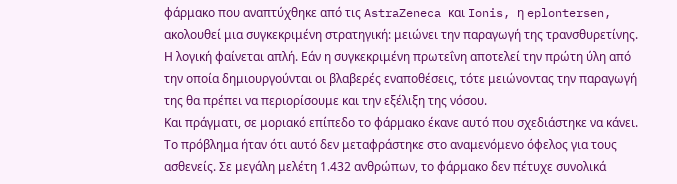φάρμακο που αναπτύχθηκε από τις AstraZeneca και Ionis, η eplontersen, ακολουθεί μια συγκεκριμένη στρατηγική: μειώνει την παραγωγή της τρανσθυρετίνης. Η λογική φαίνεται απλή. Εάν η συγκεκριμένη πρωτεΐνη αποτελεί την πρώτη ύλη από την οποία δημιουργούνται οι βλαβερές εναποθέσεις, τότε μειώνοντας την παραγωγή της θα πρέπει να περιορίσουμε και την εξέλιξη της νόσου.
Και πράγματι, σε μοριακό επίπεδο το φάρμακο έκανε αυτό που σχεδιάστηκε να κάνει. Το πρόβλημα ήταν ότι αυτό δεν μεταφράστηκε στο αναμενόμενο όφελος για τους ασθενείς. Σε μεγάλη μελέτη 1.432 ανθρώπων, το φάρμακο δεν πέτυχε συνολικά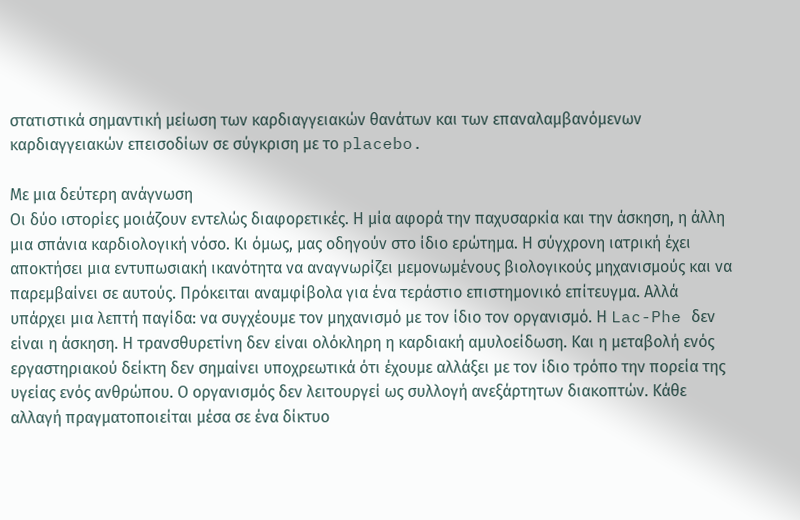στατιστικά σημαντική μείωση των καρδιαγγειακών θανάτων και των επαναλαμβανόμενων καρδιαγγειακών επεισοδίων σε σύγκριση με το placebo.

Με μια δεύτερη ανάγνωση
Οι δύο ιστορίες μοιάζουν εντελώς διαφορετικές. Η μία αφορά την παχυσαρκία και την άσκηση, η άλλη μια σπάνια καρδιολογική νόσο. Κι όμως, μας οδηγούν στο ίδιο ερώτημα. Η σύγχρονη ιατρική έχει αποκτήσει μια εντυπωσιακή ικανότητα να αναγνωρίζει μεμονωμένους βιολογικούς μηχανισμούς και να παρεμβαίνει σε αυτούς. Πρόκειται αναμφίβολα για ένα τεράστιο επιστημονικό επίτευγμα. Αλλά υπάρχει μια λεπτή παγίδα: να συγχέουμε τον μηχανισμό με τον ίδιο τον οργανισμό. Η Lac-Phe δεν είναι η άσκηση. Η τρανσθυρετίνη δεν είναι ολόκληρη η καρδιακή αμυλοείδωση. Και η μεταβολή ενός εργαστηριακού δείκτη δεν σημαίνει υποχρεωτικά ότι έχουμε αλλάξει με τον ίδιο τρόπο την πορεία της υγείας ενός ανθρώπου. Ο οργανισμός δεν λειτουργεί ως συλλογή ανεξάρτητων διακοπτών. Κάθε αλλαγή πραγματοποιείται μέσα σε ένα δίκτυο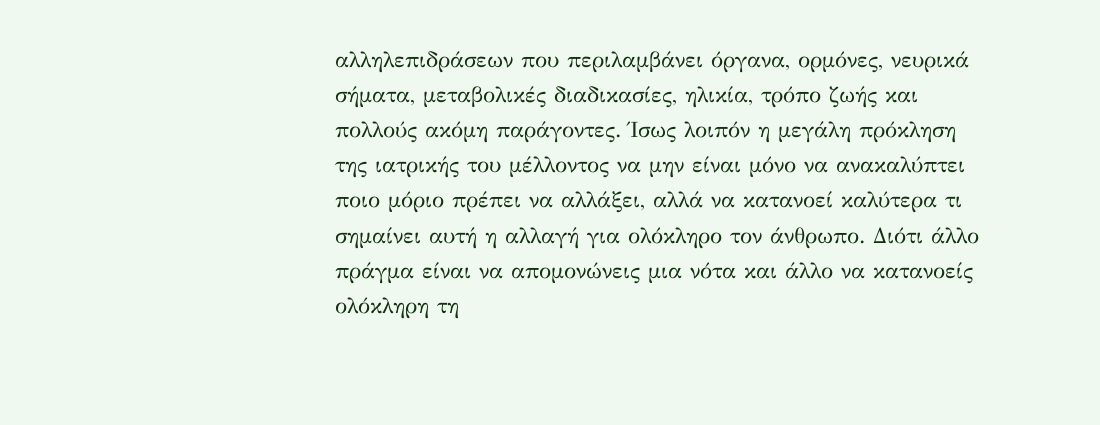αλληλεπιδράσεων που περιλαμβάνει όργανα, ορμόνες, νευρικά σήματα, μεταβολικές διαδικασίες, ηλικία, τρόπο ζωής και πολλούς ακόμη παράγοντες. Ίσως λοιπόν η μεγάλη πρόκληση της ιατρικής του μέλλοντος να μην είναι μόνο να ανακαλύπτει ποιο μόριο πρέπει να αλλάξει, αλλά να κατανοεί καλύτερα τι σημαίνει αυτή η αλλαγή για ολόκληρο τον άνθρωπο. Διότι άλλο πράγμα είναι να απομονώνεις μια νότα και άλλο να κατανοείς ολόκληρη τη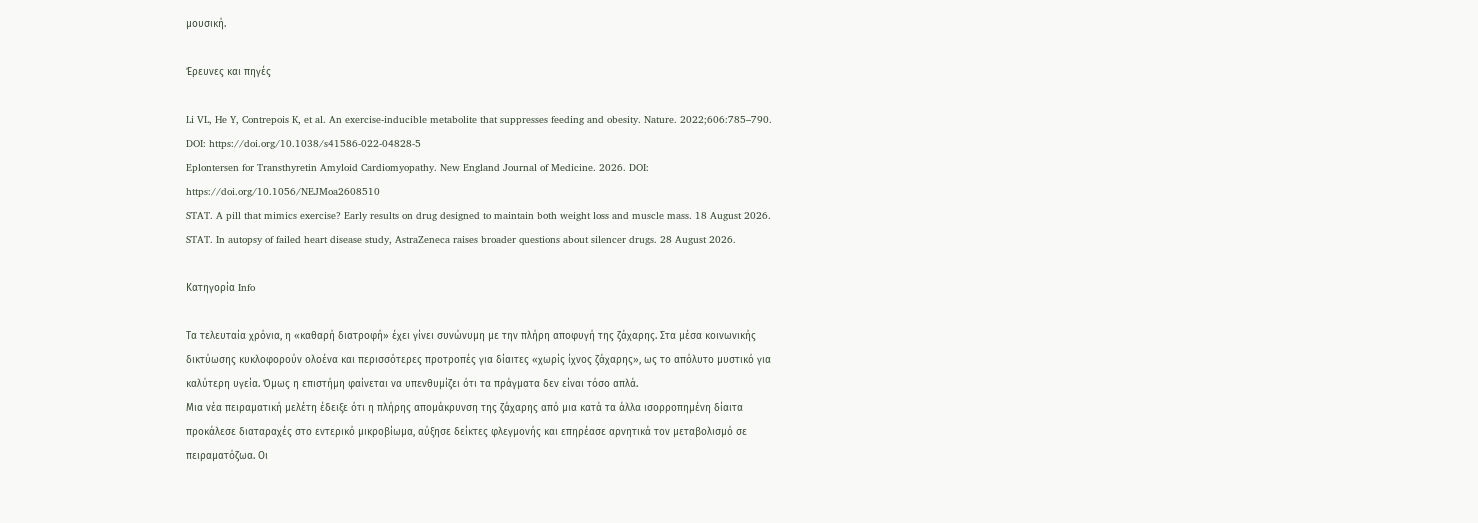μουσική.

Έρευνες και πηγές

Li VL, He Y, Contrepois K, et al. An exercise-inducible metabolite that suppresses feeding and obesity. Nature. 2022;606:785–790. DOI: https://doi.org/10.1038/s41586-022-04828-5
Eplontersen for Transthyretin Amyloid Cardiomyopathy. New England Journal of Medicine. 2026. DOI: https://doi.org/10.1056/NEJMoa2608510
STAT. A pill that mimics exercise? Early results on drug designed to maintain both weight loss and muscle mass. 18 August 2026.
STAT. In autopsy of failed heart disease study, AstraZeneca raises broader questions about silencer drugs. 28 August 2026.

Κατηγορία Info

Τα τελευταία χρόνια, η «καθαρή διατροφή» έχει γίνει συνώνυμη με την πλήρη αποφυγή της ζάχαρης. Στα μέσα κοινωνικής δικτύωσης κυκλοφορούν ολοένα και περισσότερες προτροπές για δίαιτες «χωρίς ίχνος ζάχαρης», ως το απόλυτο μυστικό για καλύτερη υγεία. Όμως η επιστήμη φαίνεται να υπενθυμίζει ότι τα πράγματα δεν είναι τόσο απλά.
Μια νέα πειραματική μελέτη έδειξε ότι η πλήρης απομάκρυνση της ζάχαρης από μια κατά τα άλλα ισορροπημένη δίαιτα προκάλεσε διαταραχές στο εντερικό μικροβίωμα, αύξησε δείκτες φλεγμονής και επηρέασε αρνητικά τον μεταβολισμό σε πειραματόζωα. Οι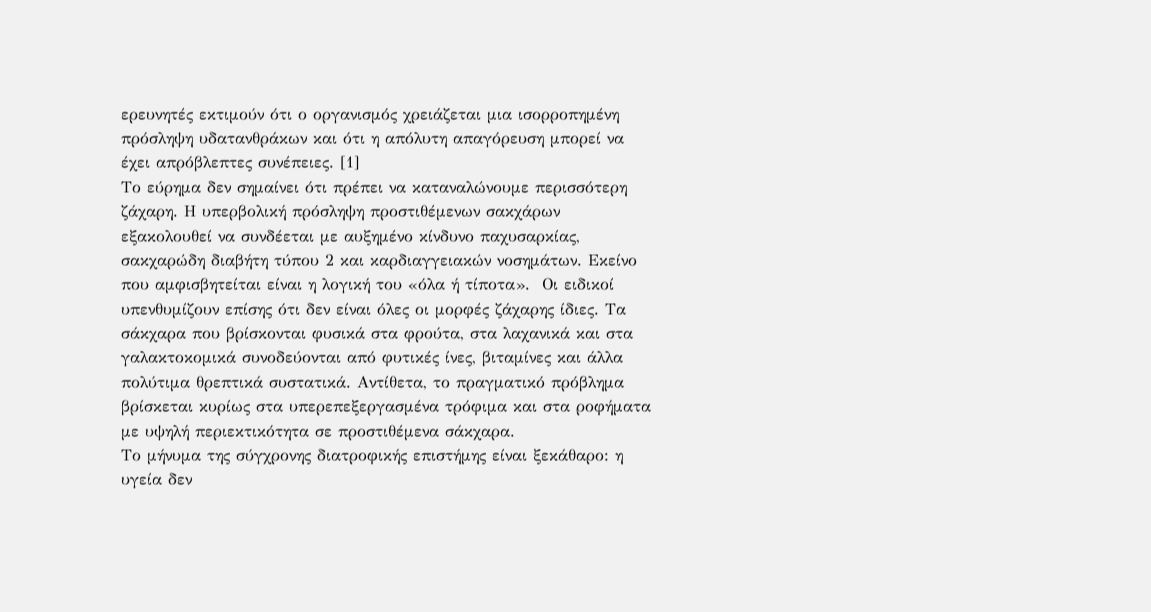ερευνητές εκτιμούν ότι ο οργανισμός χρειάζεται μια ισορροπημένη πρόσληψη υδατανθράκων και ότι η απόλυτη απαγόρευση μπορεί να έχει απρόβλεπτες συνέπειες. [1]
Το εύρημα δεν σημαίνει ότι πρέπει να καταναλώνουμε περισσότερη ζάχαρη. Η υπερβολική πρόσληψη προστιθέμενων σακχάρων εξακολουθεί να συνδέεται με αυξημένο κίνδυνο παχυσαρκίας, σακχαρώδη διαβήτη τύπου 2 και καρδιαγγειακών νοσημάτων. Εκείνο που αμφισβητείται είναι η λογική του «όλα ή τίποτα».  Οι ειδικοί υπενθυμίζουν επίσης ότι δεν είναι όλες οι μορφές ζάχαρης ίδιες. Τα σάκχαρα που βρίσκονται φυσικά στα φρούτα, στα λαχανικά και στα γαλακτοκομικά συνοδεύονται από φυτικές ίνες, βιταμίνες και άλλα πολύτιμα θρεπτικά συστατικά. Αντίθετα, το πραγματικό πρόβλημα βρίσκεται κυρίως στα υπερεπεξεργασμένα τρόφιμα και στα ροφήματα με υψηλή περιεκτικότητα σε προστιθέμενα σάκχαρα.
Το μήνυμα της σύγχρονης διατροφικής επιστήμης είναι ξεκάθαρο: η υγεία δεν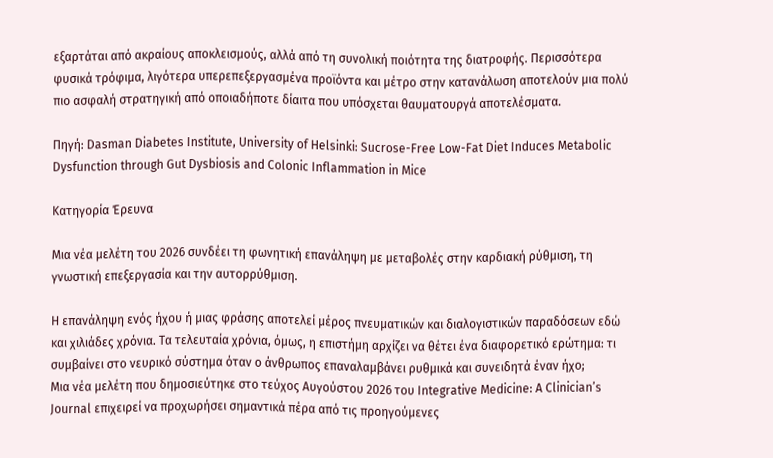εξαρτάται από ακραίους αποκλεισμούς, αλλά από τη συνολική ποιότητα της διατροφής. Περισσότερα φυσικά τρόφιμα, λιγότερα υπερεπεξεργασμένα προϊόντα και μέτρο στην κατανάλωση αποτελούν μια πολύ πιο ασφαλή στρατηγική από οποιαδήποτε δίαιτα που υπόσχεται θαυματουργά αποτελέσματα.

Πηγή: Dasman Diabetes Institute, University of Helsinki: Sucrose-Free Low-Fat Diet Induces Metabolic Dysfunction through Gut Dysbiosis and Colonic Inflammation in Mice

Κατηγορία Έρευνα

Μια νέα μελέτη του 2026 συνδέει τη φωνητική επανάληψη με μεταβολές στην καρδιακή ρύθμιση, τη γνωστική επεξεργασία και την αυτορρύθμιση.

Η επανάληψη ενός ήχου ή μιας φράσης αποτελεί μέρος πνευματικών και διαλογιστικών παραδόσεων εδώ και χιλιάδες χρόνια. Τα τελευταία χρόνια, όμως, η επιστήμη αρχίζει να θέτει ένα διαφορετικό ερώτημα: τι συμβαίνει στο νευρικό σύστημα όταν ο άνθρωπος επαναλαμβάνει ρυθμικά και συνειδητά έναν ήχο;
Μια νέα μελέτη που δημοσιεύτηκε στο τεύχος Αυγούστου 2026 του Integrative Medicine: A Clinician’s Journal επιχειρεί να προχωρήσει σημαντικά πέρα από τις προηγούμενες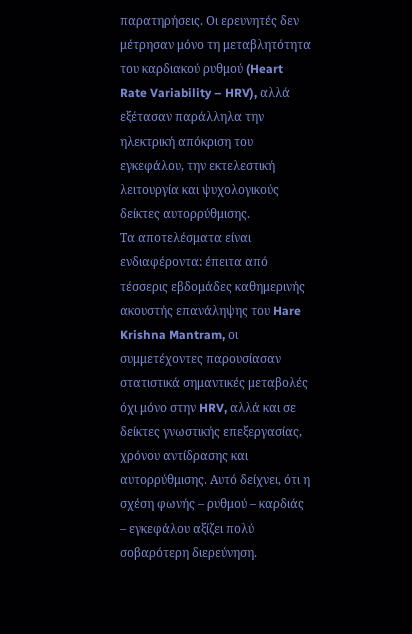παρατηρήσεις. Οι ερευνητές δεν μέτρησαν μόνο τη μεταβλητότητα του καρδιακού ρυθμού (Heart Rate Variability – HRV), αλλά εξέτασαν παράλληλα την ηλεκτρική απόκριση του εγκεφάλου, την εκτελεστική λειτουργία και ψυχολογικούς δείκτες αυτορρύθμισης.
Τα αποτελέσματα είναι ενδιαφέροντα: έπειτα από τέσσερις εβδομάδες καθημερινής ακουστής επανάληψης του Hare Krishna Mantram, οι συμμετέχοντες παρουσίασαν στατιστικά σημαντικές μεταβολές όχι μόνο στην HRV, αλλά και σε δείκτες γνωστικής επεξεργασίας, χρόνου αντίδρασης και αυτορρύθμισης. Αυτό δείχνει, ότι η σχέση φωνής – ρυθμού – καρδιάς – εγκεφάλου αξίζει πολύ σοβαρότερη διερεύνηση.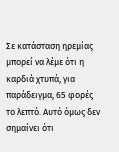Σε κατάσταση ηρεμίας μπορεί να λέμε ότι η καρδιά χτυπά, για παράδειγμα, 65 φορές το λεπτό. Αυτό όμως δεν σημαίνει ότι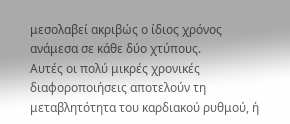μεσολαβεί ακριβώς ο ίδιος χρόνος ανάμεσα σε κάθε δύο χτύπους.
Αυτές οι πολύ μικρές χρονικές διαφοροποιήσεις αποτελούν τη μεταβλητότητα του καρδιακού ρυθμού, ή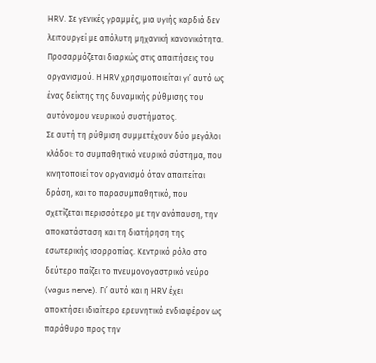HRV. Σε γενικές γραμμές, μια υγιής καρδιά δεν λειτουργεί με απόλυτη μηχανική κανονικότητα. Προσαρμόζεται διαρκώς στις απαιτήσεις του οργανισμού. Η HRV χρησιμοποιείται γι’ αυτό ως ένας δείκτης της δυναμικής ρύθμισης του αυτόνομου νευρικού συστήματος.
Σε αυτή τη ρύθμιση συμμετέχουν δύο μεγάλοι κλάδοι: το συμπαθητικό νευρικό σύστημα, που κινητοποιεί τον οργανισμό όταν απαιτείται δράση, και το παρασυμπαθητικό, που σχετίζεται περισσότερο με την ανάπαυση, την αποκατάσταση και τη διατήρηση της εσωτερικής ισορροπίας. Κεντρικό ρόλο στο δεύτερο παίζει το πνευμονογαστρικό νεύρο (vagus nerve). Γι’ αυτό και η HRV έχει αποκτήσει ιδιαίτερο ερευνητικό ενδιαφέρον ως παράθυρο προς την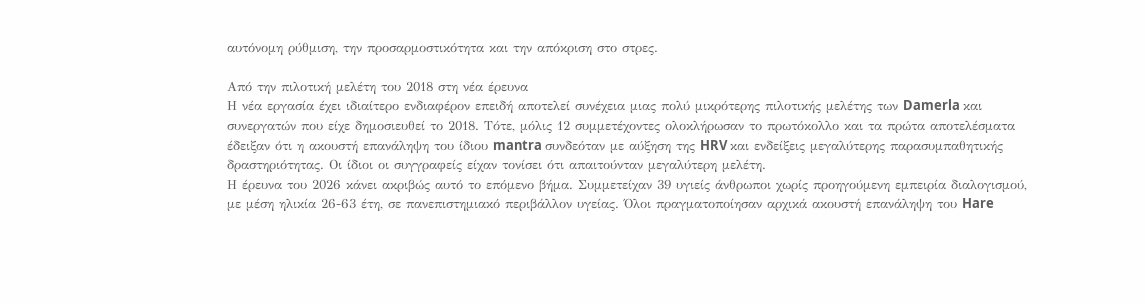αυτόνομη ρύθμιση, την προσαρμοστικότητα και την απόκριση στο στρες.

Από την πιλοτική μελέτη του 2018 στη νέα έρευνα
Η νέα εργασία έχει ιδιαίτερο ενδιαφέρον επειδή αποτελεί συνέχεια μιας πολύ μικρότερης πιλοτικής μελέτης των Damerla και συνεργατών που είχε δημοσιευθεί το 2018. Τότε, μόλις 12 συμμετέχοντες ολοκλήρωσαν το πρωτόκολλο και τα πρώτα αποτελέσματα έδειξαν ότι η ακουστή επανάληψη του ίδιου mantra συνδεόταν με αύξηση της HRV και ενδείξεις μεγαλύτερης παρασυμπαθητικής δραστηριότητας. Οι ίδιοι οι συγγραφείς είχαν τονίσει ότι απαιτούνταν μεγαλύτερη μελέτη.
Η έρευνα του 2026 κάνει ακριβώς αυτό το επόμενο βήμα. Συμμετείχαν 39 υγιείς άνθρωποι χωρίς προηγούμενη εμπειρία διαλογισμού, με μέση ηλικία 26-63 έτη, σε πανεπιστημιακό περιβάλλον υγείας. Όλοι πραγματοποίησαν αρχικά ακουστή επανάληψη του Hare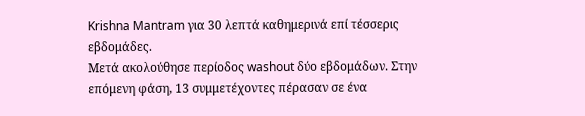Krishna Mantram για 30 λεπτά καθημερινά επί τέσσερις εβδομάδες.
Μετά ακολούθησε περίοδος washout δύο εβδομάδων. Στην επόμενη φάση, 13 συμμετέχοντες πέρασαν σε ένα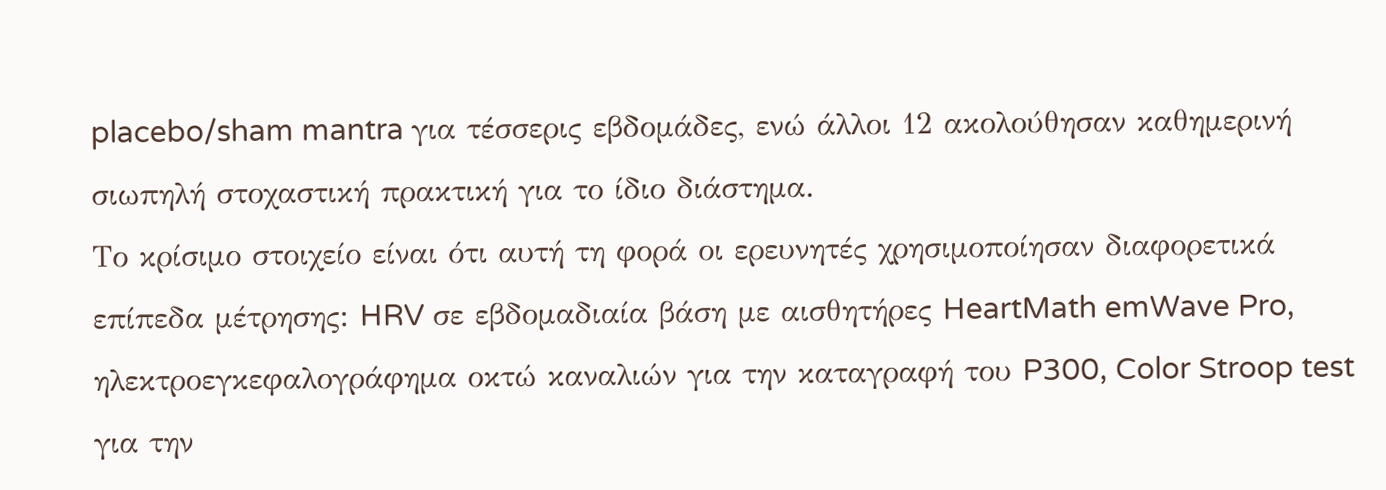placebo/sham mantra για τέσσερις εβδομάδες, ενώ άλλοι 12 ακολούθησαν καθημερινή σιωπηλή στοχαστική πρακτική για το ίδιο διάστημα.
Το κρίσιμο στοιχείο είναι ότι αυτή τη φορά οι ερευνητές χρησιμοποίησαν διαφορετικά επίπεδα μέτρησης: HRV σε εβδομαδιαία βάση με αισθητήρες HeartMath emWave Pro, ηλεκτροεγκεφαλογράφημα οκτώ καναλιών για την καταγραφή του P300, Color Stroop test για την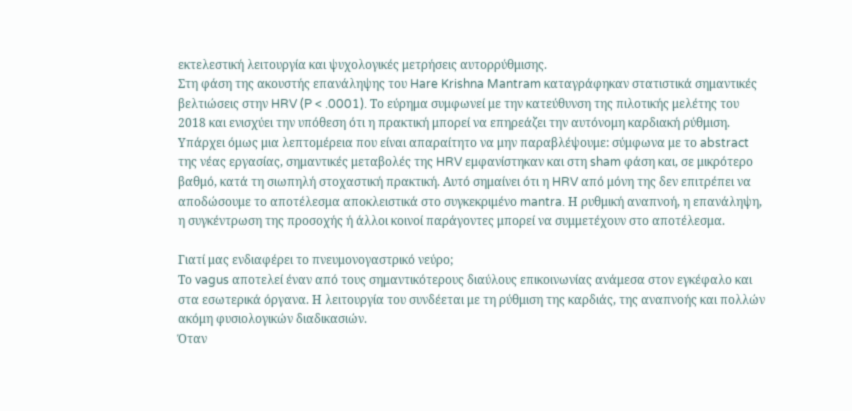εκτελεστική λειτουργία και ψυχολογικές μετρήσεις αυτορρύθμισης.
Στη φάση της ακουστής επανάληψης του Hare Krishna Mantram καταγράφηκαν στατιστικά σημαντικές βελτιώσεις στην HRV (P < .0001). Το εύρημα συμφωνεί με την κατεύθυνση της πιλοτικής μελέτης του 2018 και ενισχύει την υπόθεση ότι η πρακτική μπορεί να επηρεάζει την αυτόνομη καρδιακή ρύθμιση.
Υπάρχει όμως μια λεπτομέρεια που είναι απαραίτητο να μην παραβλέψουμε: σύμφωνα με το abstract της νέας εργασίας, σημαντικές μεταβολές της HRV εμφανίστηκαν και στη sham φάση και, σε μικρότερο βαθμό, κατά τη σιωπηλή στοχαστική πρακτική. Αυτό σημαίνει ότι η HRV από μόνη της δεν επιτρέπει να αποδώσουμε το αποτέλεσμα αποκλειστικά στο συγκεκριμένο mantra. Η ρυθμική αναπνοή, η επανάληψη, η συγκέντρωση της προσοχής ή άλλοι κοινοί παράγοντες μπορεί να συμμετέχουν στο αποτέλεσμα.

Γιατί μας ενδιαφέρει το πνευμονογαστρικό νεύρο;
Το vagus αποτελεί έναν από τους σημαντικότερους διαύλους επικοινωνίας ανάμεσα στον εγκέφαλο και στα εσωτερικά όργανα. Η λειτουργία του συνδέεται με τη ρύθμιση της καρδιάς, της αναπνοής και πολλών ακόμη φυσιολογικών διαδικασιών.
Όταν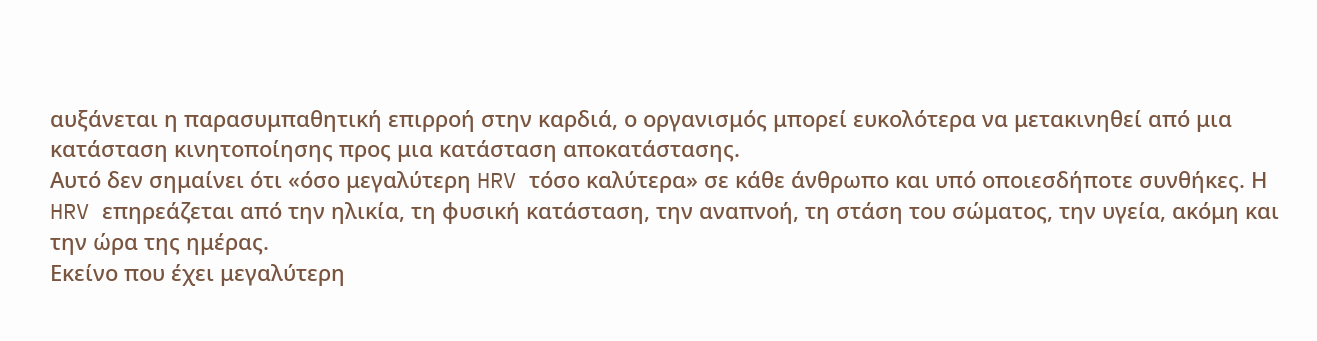αυξάνεται η παρασυμπαθητική επιρροή στην καρδιά, ο οργανισμός μπορεί ευκολότερα να μετακινηθεί από μια κατάσταση κινητοποίησης προς μια κατάσταση αποκατάστασης.
Αυτό δεν σημαίνει ότι «όσο μεγαλύτερη HRV τόσο καλύτερα» σε κάθε άνθρωπο και υπό οποιεσδήποτε συνθήκες. Η HRV επηρεάζεται από την ηλικία, τη φυσική κατάσταση, την αναπνοή, τη στάση του σώματος, την υγεία, ακόμη και την ώρα της ημέρας.
Εκείνο που έχει μεγαλύτερη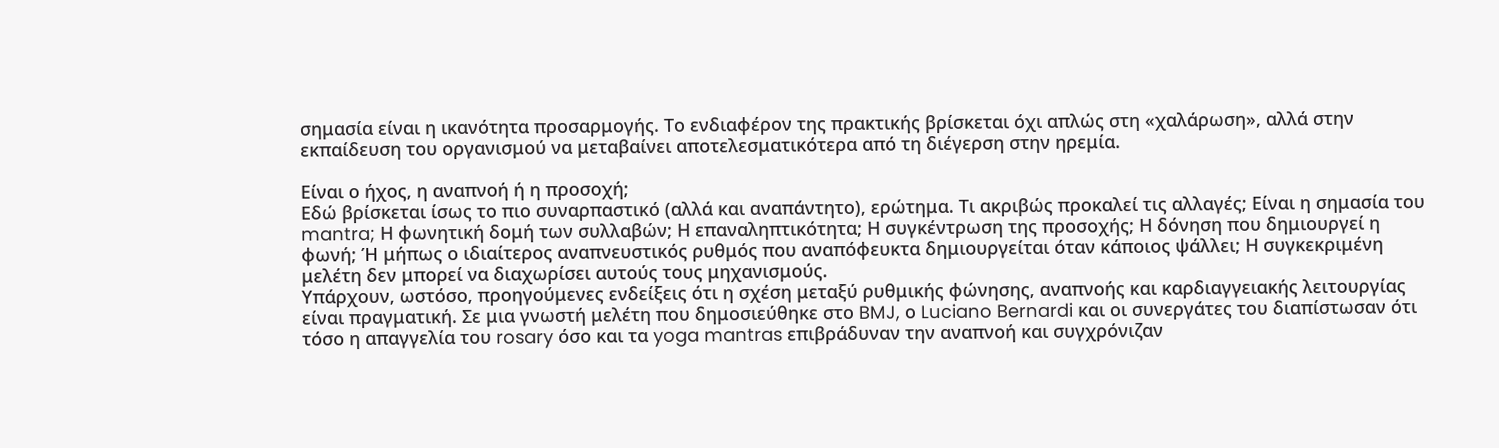σημασία είναι η ικανότητα προσαρμογής. Το ενδιαφέρον της πρακτικής βρίσκεται όχι απλώς στη «χαλάρωση», αλλά στην εκπαίδευση του οργανισμού να μεταβαίνει αποτελεσματικότερα από τη διέγερση στην ηρεμία.

Είναι ο ήχος, η αναπνοή ή η προσοχή;
Εδώ βρίσκεται ίσως το πιο συναρπαστικό (αλλά και αναπάντητο), ερώτημα. Τι ακριβώς προκαλεί τις αλλαγές; Είναι η σημασία του mantra; Η φωνητική δομή των συλλαβών; Η επαναληπτικότητα; Η συγκέντρωση της προσοχής; Η δόνηση που δημιουργεί η φωνή; Ή μήπως ο ιδιαίτερος αναπνευστικός ρυθμός που αναπόφευκτα δημιουργείται όταν κάποιος ψάλλει; Η συγκεκριμένη μελέτη δεν μπορεί να διαχωρίσει αυτούς τους μηχανισμούς.
Υπάρχουν, ωστόσο, προηγούμενες ενδείξεις ότι η σχέση μεταξύ ρυθμικής φώνησης, αναπνοής και καρδιαγγειακής λειτουργίας είναι πραγματική. Σε μια γνωστή μελέτη που δημοσιεύθηκε στο BMJ, ο Luciano Bernardi και οι συνεργάτες του διαπίστωσαν ότι τόσο η απαγγελία του rosary όσο και τα yoga mantras επιβράδυναν την αναπνοή και συγχρόνιζαν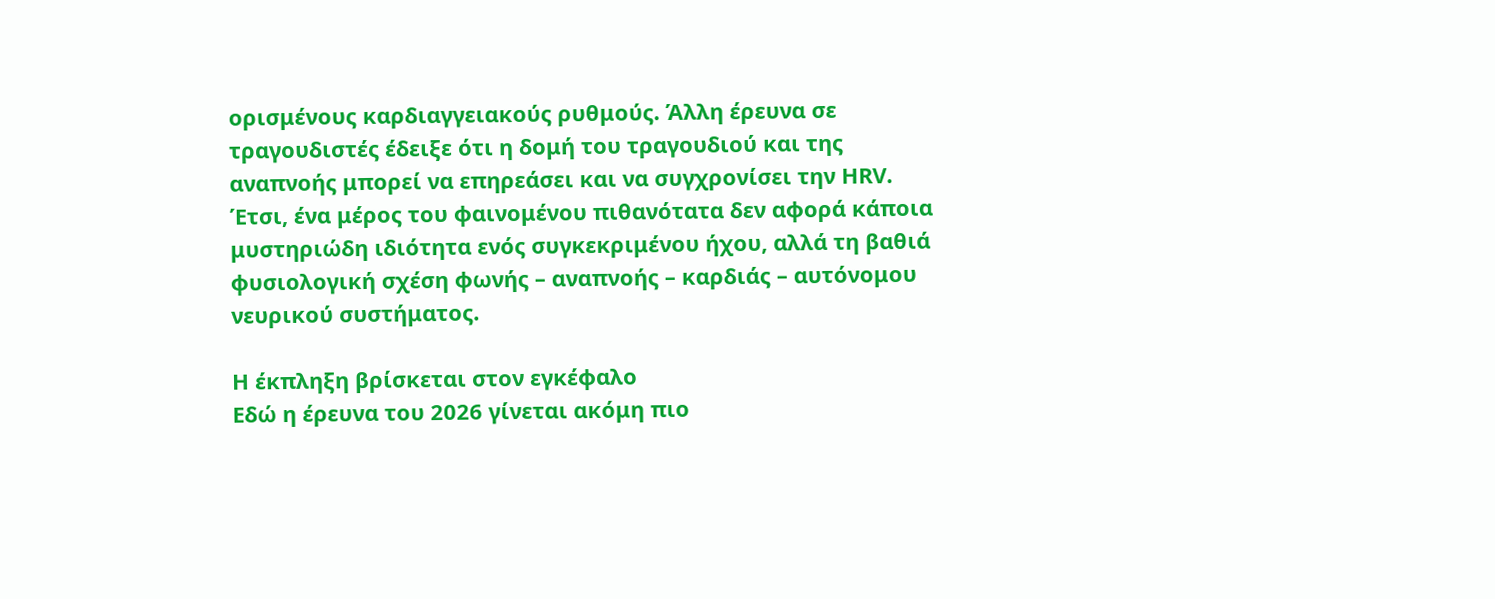ορισμένους καρδιαγγειακούς ρυθμούς. Άλλη έρευνα σε τραγουδιστές έδειξε ότι η δομή του τραγουδιού και της αναπνοής μπορεί να επηρεάσει και να συγχρονίσει την HRV.
Έτσι, ένα μέρος του φαινομένου πιθανότατα δεν αφορά κάποια μυστηριώδη ιδιότητα ενός συγκεκριμένου ήχου, αλλά τη βαθιά φυσιολογική σχέση φωνής – αναπνοής – καρδιάς – αυτόνομου νευρικού συστήματος.

Η έκπληξη βρίσκεται στον εγκέφαλο
Εδώ η έρευνα του 2026 γίνεται ακόμη πιο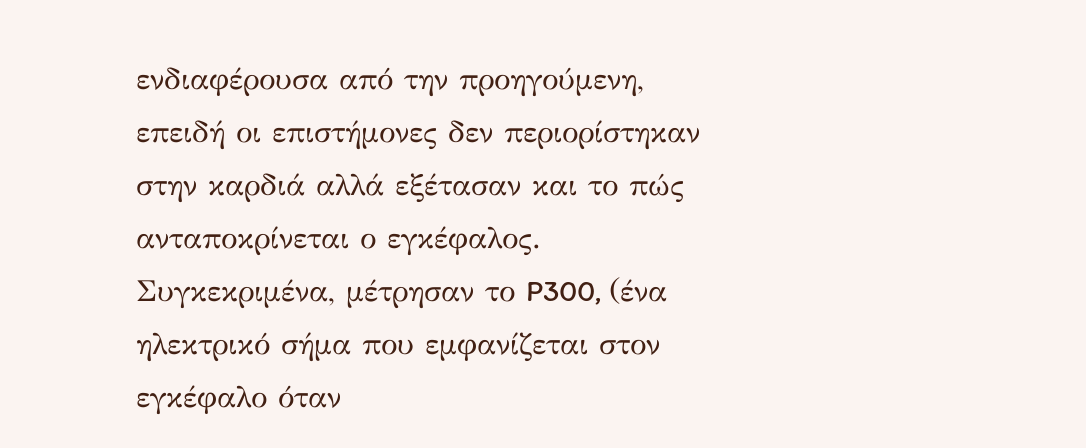ενδιαφέρουσα από την προηγούμενη, επειδή οι επιστήμονες δεν περιορίστηκαν στην καρδιά αλλά εξέτασαν και το πώς ανταποκρίνεται ο εγκέφαλος. Συγκεκριμένα, μέτρησαν το P300, (ένα ηλεκτρικό σήμα που εμφανίζεται στον εγκέφαλο όταν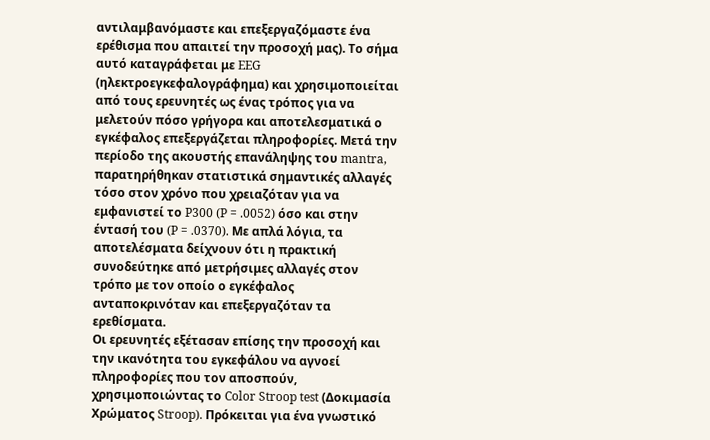αντιλαμβανόμαστε και επεξεργαζόμαστε ένα ερέθισμα που απαιτεί την προσοχή μας). Το σήμα αυτό καταγράφεται με EEG (ηλεκτροεγκεφαλογράφημα) και χρησιμοποιείται από τους ερευνητές ως ένας τρόπος για να μελετούν πόσο γρήγορα και αποτελεσματικά ο εγκέφαλος επεξεργάζεται πληροφορίες. Μετά την περίοδο της ακουστής επανάληψης του mantra, παρατηρήθηκαν στατιστικά σημαντικές αλλαγές τόσο στον χρόνο που χρειαζόταν για να εμφανιστεί το P300 (P = .0052) όσο και στην έντασή του (P = .0370). Με απλά λόγια, τα αποτελέσματα δείχνουν ότι η πρακτική συνοδεύτηκε από μετρήσιμες αλλαγές στον τρόπο με τον οποίο ο εγκέφαλος ανταποκρινόταν και επεξεργαζόταν τα ερεθίσματα.
Οι ερευνητές εξέτασαν επίσης την προσοχή και την ικανότητα του εγκεφάλου να αγνοεί πληροφορίες που τον αποσπούν, χρησιμοποιώντας το Color Stroop test (Δοκιμασία Χρώματος Stroop). Πρόκειται για ένα γνωστικό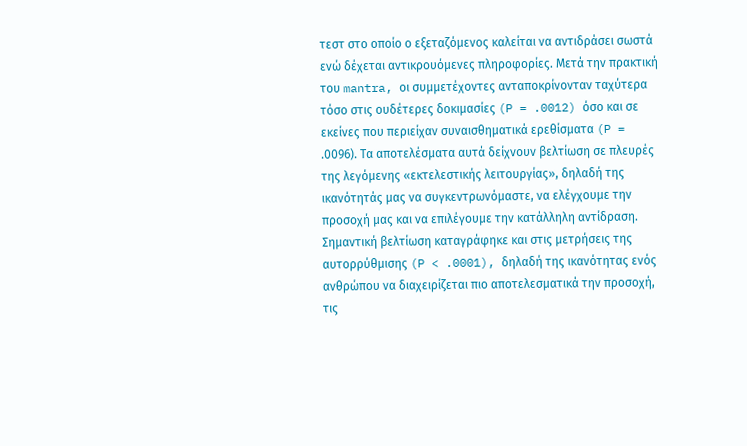τεστ στο οποίο ο εξεταζόμενος καλείται να αντιδράσει σωστά ενώ δέχεται αντικρουόμενες πληροφορίες. Μετά την πρακτική του mantra, οι συμμετέχοντες ανταποκρίνονταν ταχύτερα τόσο στις ουδέτερες δοκιμασίες (P = .0012) όσο και σε εκείνες που περιείχαν συναισθηματικά ερεθίσματα (P = .0096). Τα αποτελέσματα αυτά δείχνουν βελτίωση σε πλευρές της λεγόμενης «εκτελεστικής λειτουργίας», δηλαδή της ικανότητάς μας να συγκεντρωνόμαστε, να ελέγχουμε την προσοχή μας και να επιλέγουμε την κατάλληλη αντίδραση.
Σημαντική βελτίωση καταγράφηκε και στις μετρήσεις της αυτορρύθμισης (P < .0001), δηλαδή της ικανότητας ενός ανθρώπου να διαχειρίζεται πιο αποτελεσματικά την προσοχή, τις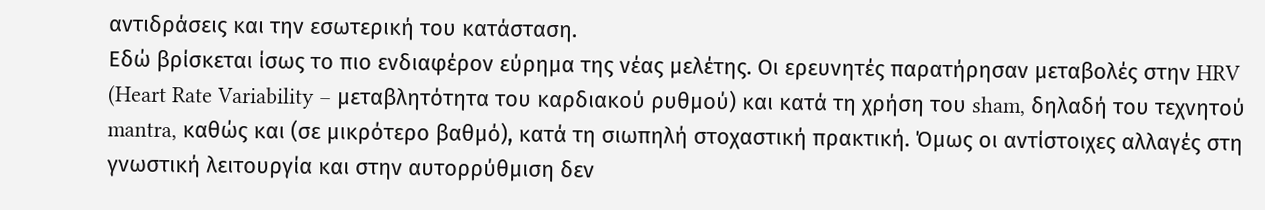αντιδράσεις και την εσωτερική του κατάσταση.
Εδώ βρίσκεται ίσως το πιο ενδιαφέρον εύρημα της νέας μελέτης. Οι ερευνητές παρατήρησαν μεταβολές στην HRV (Heart Rate Variability – μεταβλητότητα του καρδιακού ρυθμού) και κατά τη χρήση του sham, δηλαδή του τεχνητού mantra, καθώς και (σε μικρότερο βαθμό), κατά τη σιωπηλή στοχαστική πρακτική. Όμως οι αντίστοιχες αλλαγές στη γνωστική λειτουργία και στην αυτορρύθμιση δεν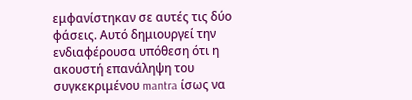εμφανίστηκαν σε αυτές τις δύο φάσεις. Αυτό δημιουργεί την ενδιαφέρουσα υπόθεση ότι η ακουστή επανάληψη του συγκεκριμένου mantra ίσως να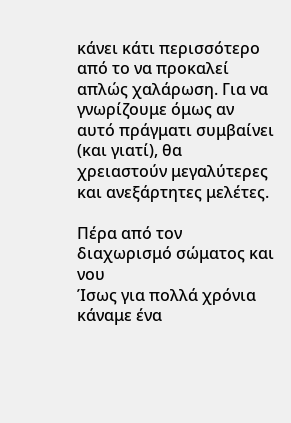κάνει κάτι περισσότερο από το να προκαλεί απλώς χαλάρωση. Για να γνωρίζουμε όμως αν αυτό πράγματι συμβαίνει (και γιατί), θα χρειαστούν μεγαλύτερες και ανεξάρτητες μελέτες.

Πέρα από τον διαχωρισμό σώματος και νου
Ίσως για πολλά χρόνια κάναμε ένα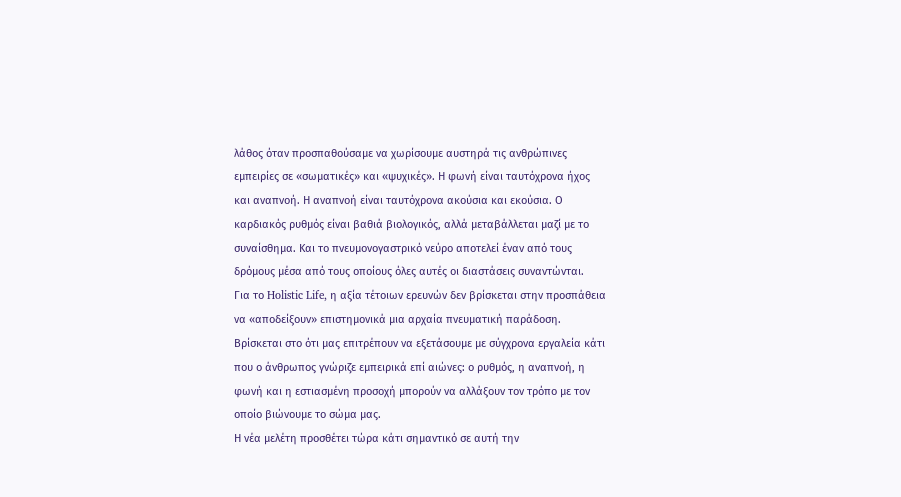λάθος όταν προσπαθούσαμε να χωρίσουμε αυστηρά τις ανθρώπινες εμπειρίες σε «σωματικές» και «ψυχικές». Η φωνή είναι ταυτόχρονα ήχος και αναπνοή. Η αναπνοή είναι ταυτόχρονα ακούσια και εκούσια. Ο καρδιακός ρυθμός είναι βαθιά βιολογικός, αλλά μεταβάλλεται μαζί με το συναίσθημα. Και το πνευμονογαστρικό νεύρο αποτελεί έναν από τους δρόμους μέσα από τους οποίους όλες αυτές οι διαστάσεις συναντώνται.
Για το Holistic Life, η αξία τέτοιων ερευνών δεν βρίσκεται στην προσπάθεια να «αποδείξουν» επιστημονικά μια αρχαία πνευματική παράδοση. Βρίσκεται στο ότι μας επιτρέπουν να εξετάσουμε με σύγχρονα εργαλεία κάτι που ο άνθρωπος γνώριζε εμπειρικά επί αιώνες: ο ρυθμός, η αναπνοή, η φωνή και η εστιασμένη προσοχή μπορούν να αλλάξουν τον τρόπο με τον οποίο βιώνουμε το σώμα μας.
Η νέα μελέτη προσθέτει τώρα κάτι σημαντικό σε αυτή την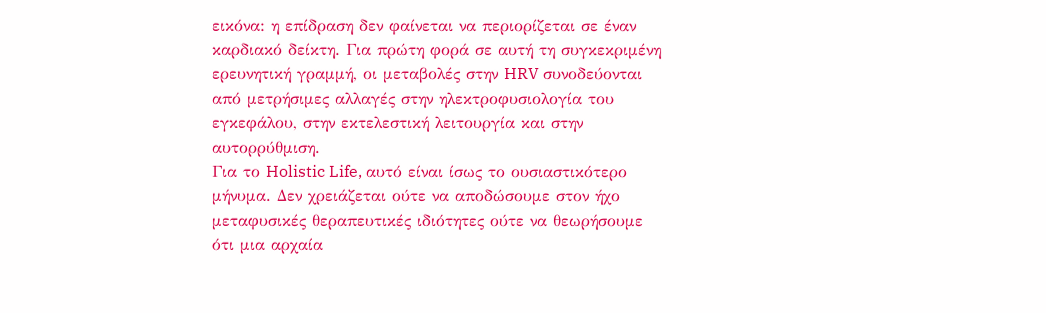εικόνα: η επίδραση δεν φαίνεται να περιορίζεται σε έναν καρδιακό δείκτη. Για πρώτη φορά σε αυτή τη συγκεκριμένη ερευνητική γραμμή, οι μεταβολές στην HRV συνοδεύονται από μετρήσιμες αλλαγές στην ηλεκτροφυσιολογία του εγκεφάλου, στην εκτελεστική λειτουργία και στην αυτορρύθμιση.
Για το Holistic Life, αυτό είναι ίσως το ουσιαστικότερο μήνυμα. Δεν χρειάζεται ούτε να αποδώσουμε στον ήχο μεταφυσικές θεραπευτικές ιδιότητες ούτε να θεωρήσουμε ότι μια αρχαία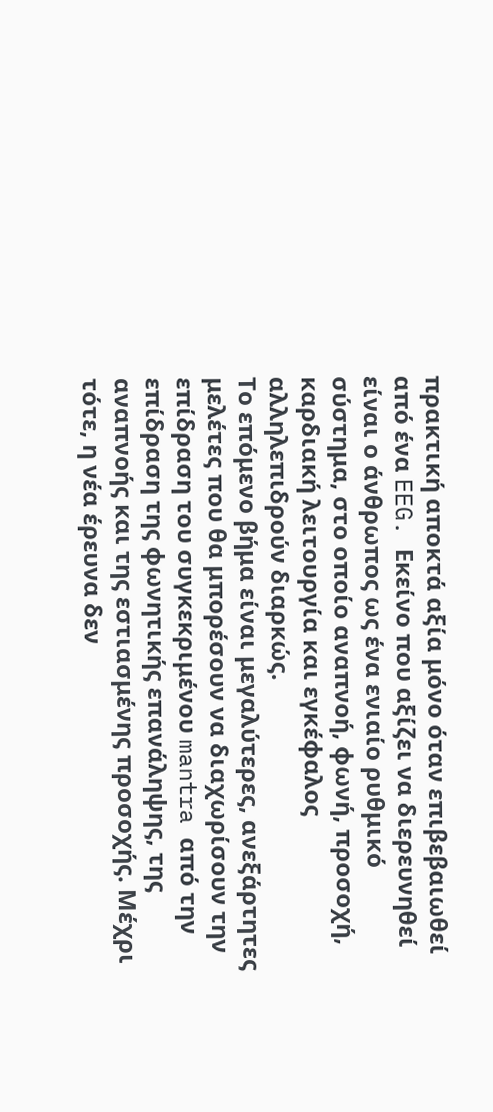πρακτική αποκτά αξία μόνο όταν επιβεβαιωθεί από ένα EEG. Εκείνο που αξίζει να διερευνηθεί είναι ο άνθρωπος ως ένα ενιαίο ρυθμικό σύστημα, στο οποίο αναπνοή, φωνή, προσοχή, καρδιακή λειτουργία και εγκέφαλος αλληλεπιδρούν διαρκώς.
Το επόμενο βήμα είναι μεγαλύτερες, ανεξάρτητες μελέτες που θα μπορέσουν να διαχωρίσουν την επίδραση του συγκεκριμένου mantra από την επίδραση της φωνητικής επανάληψης, της αναπνοής και της εστιασμένης προσοχής. Μέχρι τότε, η νέα έρευνα δεν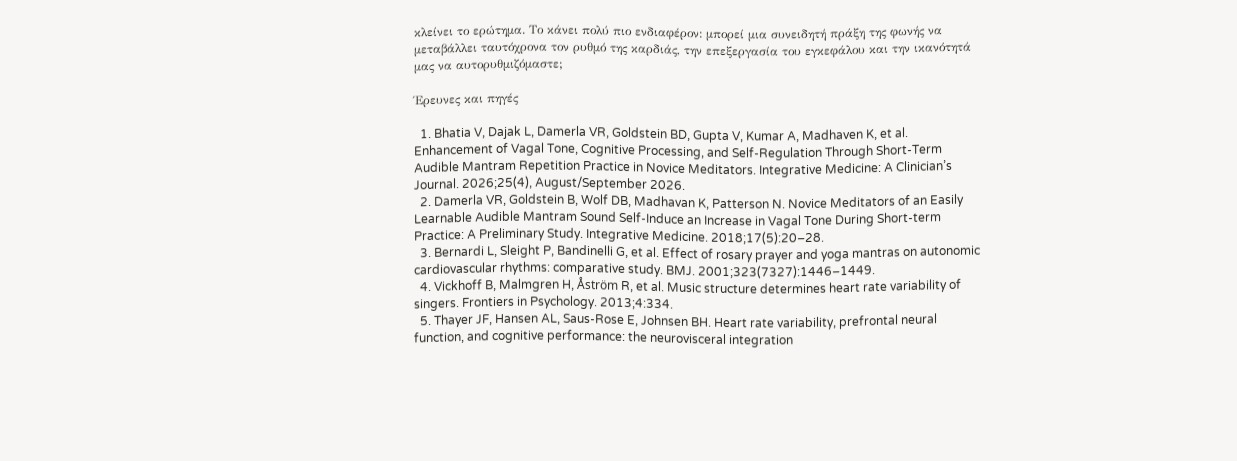κλείνει το ερώτημα. Το κάνει πολύ πιο ενδιαφέρον: μπορεί μια συνειδητή πράξη της φωνής να μεταβάλλει ταυτόχρονα τον ρυθμό της καρδιάς, την επεξεργασία του εγκεφάλου και την ικανότητά μας να αυτορυθμιζόμαστε;

Έρευνες και πηγές

  1. Bhatia V, Dajak L, Damerla VR, Goldstein BD, Gupta V, Kumar A, Madhaven K, et al. Enhancement of Vagal Tone, Cognitive Processing, and Self-Regulation Through Short-Term Audible Mantram Repetition Practice in Novice Meditators. Integrative Medicine: A Clinician’s Journal. 2026;25(4), August/September 2026.
  2. Damerla VR, Goldstein B, Wolf DB, Madhavan K, Patterson N. Novice Meditators of an Easily Learnable Audible Mantram Sound Self-Induce an Increase in Vagal Tone During Short-term Practice: A Preliminary Study. Integrative Medicine. 2018;17(5):20–28.
  3. Bernardi L, Sleight P, Bandinelli G, et al. Effect of rosary prayer and yoga mantras on autonomic cardiovascular rhythms: comparative study. BMJ. 2001;323(7327):1446–1449.
  4. Vickhoff B, Malmgren H, Åström R, et al. Music structure determines heart rate variability of singers. Frontiers in Psychology. 2013;4:334.
  5. Thayer JF, Hansen AL, Saus-Rose E, Johnsen BH. Heart rate variability, prefrontal neural function, and cognitive performance: the neurovisceral integration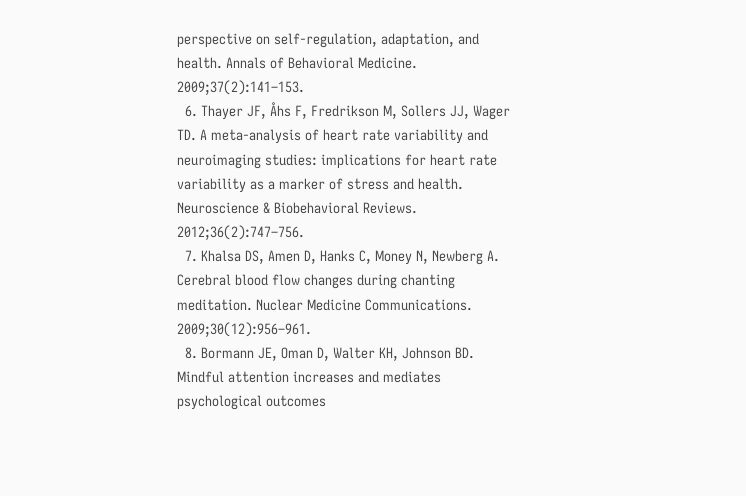perspective on self-regulation, adaptation, and health. Annals of Behavioral Medicine. 2009;37(2):141–153.
  6. Thayer JF, Åhs F, Fredrikson M, Sollers JJ, Wager TD. A meta-analysis of heart rate variability and neuroimaging studies: implications for heart rate variability as a marker of stress and health. Neuroscience & Biobehavioral Reviews. 2012;36(2):747–756.
  7. Khalsa DS, Amen D, Hanks C, Money N, Newberg A. Cerebral blood flow changes during chanting meditation. Nuclear Medicine Communications. 2009;30(12):956–961.
  8. Bormann JE, Oman D, Walter KH, Johnson BD. Mindful attention increases and mediates psychological outcomes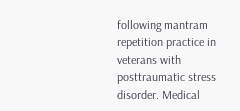following mantram repetition practice in veterans with posttraumatic stress disorder. Medical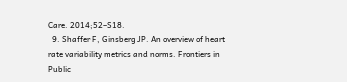Care. 2014;52–S18.
  9. Shaffer F, Ginsberg JP. An overview of heart rate variability metrics and norms. Frontiers in Public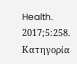Health. 2017;5:258.
Κατηγορία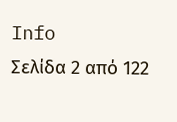Info
Σελίδα 2 από 122